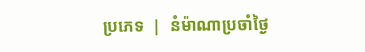ប្រភេទ  |  នំម៉ាណាប្រចាំថ្ងៃ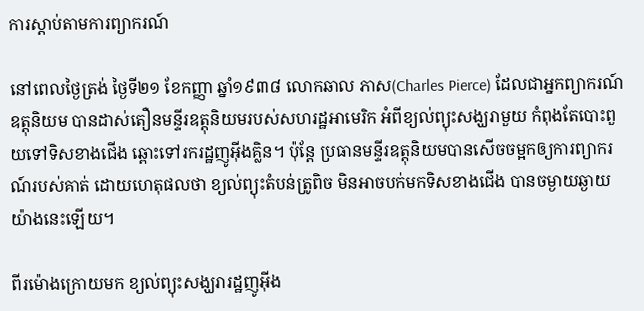ការស្តាប់តាមការព្យាករណ៍

នៅពេលថ្ងៃត្រង់ ថ្ងៃទី២១ ខែកញ្ញា ឆ្នាំ១៩៣៨ លោកឆាល ភាស(Charles Pierce) ដែលជាអ្នកព្យាករណ៍ឧត្តុនិយម បានដាស់តឿនមន្ទីរឧត្តុនិយមរបស់សហរដ្ឋអាមេរិក អំពីខ្យល់ព្យុះសង្ឃរាមួយ កំពុងតែបោះពួយទៅទិសខាងជើង ឆ្ពោះទៅរករដ្ឋញូអ៊ីងគ្លិន។ ប៉ុន្តែ ប្រធានមន្ទីរឧត្តុនិយមបានសើចចម្អកឲ្យការព្យាករណ៍របស់គាត់ ដោយហេតុផលថា ខ្យល់ព្យុះតំបន់ត្រូពិច មិនអាចបក់មកទិសខាងជើង បានចម្ងាយឆ្ងាយយ៉ាងនេះឡើយ។

ពីរម៉ោងក្រោយមក ខ្យល់ព្យុះសង្ឃរារដ្ឋញូអ៊ីង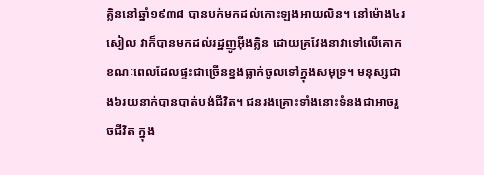គ្លិននៅឆ្នាំ១៩៣៨ បានបក់មកដល់កោះឡងអាយលិន។ នៅម៉ោង៤រសៀល វាក៏បានមកដល់រដ្ឋញូអ៊ីងគ្លិន ដោយគ្រវែងនាវាទៅលើគោក ខណៈពេលដែលផ្ទះជាច្រើនខ្នងធ្លាក់ចូលទៅក្នុងសមុទ្រ។ មនុស្សជាង៦រយនាក់បានបាត់បង់ជីវិត។ ជនរងគ្រោះទាំងនោះទំនងជាអាចរួចជីវិត ក្នុង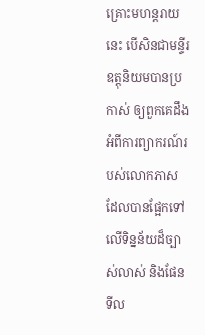គ្រោះមហន្តរាយនេះ បើសិនជាមន្ទីរឧត្តុនិយមបានប្រកាស់ ឲ្យពួកគេដឹងអំពីការព្យាករណ៍របស់លោកភាស ដែលបានផ្អែកទៅលើទិន្នន័យដ៏ច្បាស់លាស់ និងផែនទីល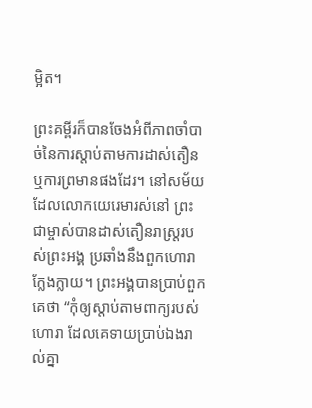ម្អិត។

ព្រះគម្ពីរក៏បានចែងអំពីភាពចាំបាច់នៃការស្តាប់តាមការដាស់តឿន ឬការព្រមានផងដែរ។ នៅសម័យដែលលោកយេរេមារស់នៅ ព្រះជាម្ចាស់បានដាស់តឿនរាស្រ្តរបស់ព្រះអង្គ ប្រឆាំងនឹងពួកហោរាក្លែងក្លាយ។ ព្រះអង្គបានប្រាប់ពួកគេថា “កុំឲ្យស្តាប់តាមពាក្យរបស់ហោរា ដែលគេទាយប្រាប់ឯងរាល់គ្នា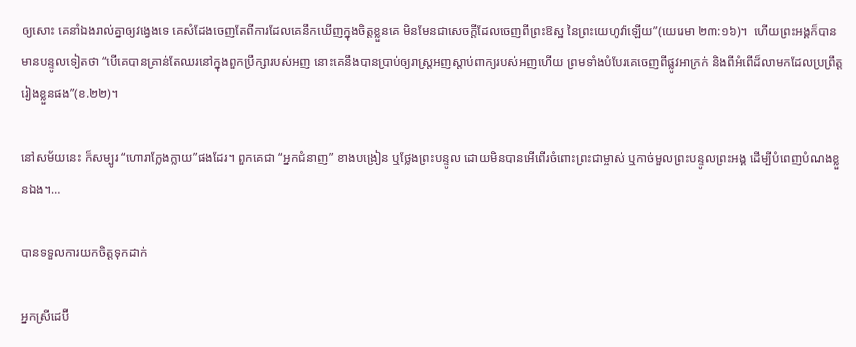ឲ្យសោះ គេនាំឯងរាល់គ្នាឲ្យវង្វេងទេ គេសំដែងចេញតែពីការដែលគេនឹកឃើញក្នុងចិត្តខ្លួនគេ មិនមែនជាសេចក្តីដែលចេញពីព្រះឱស្ឋ នៃព្រះយេហូវ៉ាឡើយ”(យេរេមា ២៣:១៦)។  ហើយព្រះអង្គក៏បានមានបន្ទូលទៀតថា “បើគេបានគ្រាន់តែឈរនៅក្នុងពួកប្រឹក្សារបស់អញ នោះគេនឹងបានប្រាប់ឲ្យរាស្ត្រអញស្តាប់ពាក្យរបស់អញហើយ ព្រមទាំងបំបែរគេចេញពីផ្លូវអាក្រក់ និងពីអំពើដ៏លាមកដែលប្រព្រឹត្តរៀងខ្លួនផង”(ខ.២២)។

នៅសម័យនេះ ក៏សម្បូរ “ហោរាក្លែងក្លាយ”ផងដែរ។ ពួកគេជា “អ្នកជំនាញ” ខាងបង្រៀន ឬថ្លែងព្រះបន្ទូល ដោយមិនបានអើពើរចំពោះព្រះជាម្ចាស់ ឬកាច់មួលព្រះបន្ទូលព្រះអង្គ ដើម្បីបំពេញបំណងខ្លួនឯង។…

បានទទួលការយកចិត្តទុកដាក់

អ្នកស្រីដេប៊ី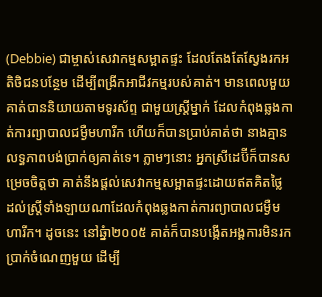(Debbie) ជាម្ចាស់សេវាកម្មសម្អាតផ្ទះ ដែលតែងតែស្វែងរកអតិថិជនបន្ថែម ដើម្បីពង្រីកអាជីវកម្មរបស់គាត់។ មានពេលមួយ គាត់បាននិយាយតាមទូរស័ព្ទ ជាមួយស្រ្តីម្នាក់ ដែលកំពុងឆ្លងកាត់ការព្យាបាលជម្ងឺមហារីក ហើយក៏បានប្រាប់គាត់ថា នាងគ្មានលទ្ធភាពបង់ប្រាក់ឲ្យគាត់ទេ។ ភ្លាមៗនោះ អ្នកស្រីដេប៊ីក៏បានសម្រេចចិត្តថា គាត់នឹងផ្តល់សេវាកម្មសម្អាតផ្ទះដោយឥតគិតថ្លៃ ដល់ស្រ្តីទាំងឡាយណាដែលកំពុងឆ្លងកាត់ការព្យាបាលជម្ងឺមហារីក។ ដូចនេះ នៅឆ្នំា២០០៥ គាត់ក៏បានបង្កើតអង្គការមិនរកប្រាក់ចំណេញមួយ ដើម្បី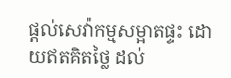ផ្តល់សេវ៉ាកម្មសម្អាតផ្ទះ ដោយឥតគិតថ្លៃ ដល់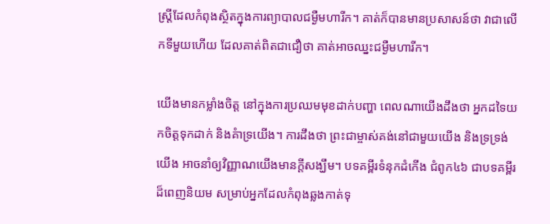ស្រ្តីដែលកំពុងស្ថិតក្នុងការព្យាបាលជម្ងឺមហារីក។ គាត់ក៏បានមានប្រសាសន៍ថា វាជាលើកទីមួយហើយ ដែលគាត់ពិតជាជឿថា គាត់អាចឈ្នះជម្ងឺមហារីក។

យើងមានកម្លាំងចិត្ត នៅក្នុងការប្រឈមមុខដាក់បញ្ហា ពេលណាយើងដឹងថា អ្នកដទៃយកចិត្តទុកដាក់ និងគំាទ្រយើង។ ការដឹងថា ព្រះជាម្ចាស់គង់នៅជាមួយយើង និងទ្រទ្រង់យើង អាចនាំឲ្យវិញ្ញាណយើងមានក្តីសង្ឃឹម។ បទគម្ពីរទំនុកដំកើង ជំពូក៤៦ ជាបទគម្ពីរដ៏ពេញនិយម សម្រាប់អ្នកដែលកំពុងឆ្លងកាត់ទុ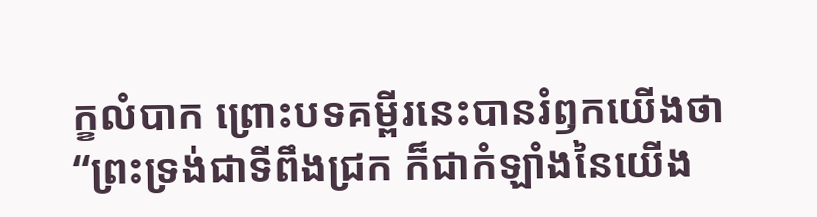ក្ខលំបាក ព្រោះបទគម្ពីរនេះបានរំឭកយើងថា “ព្រះទ្រង់ជាទីពឹងជ្រក ក៏ជាកំឡាំងនៃយើង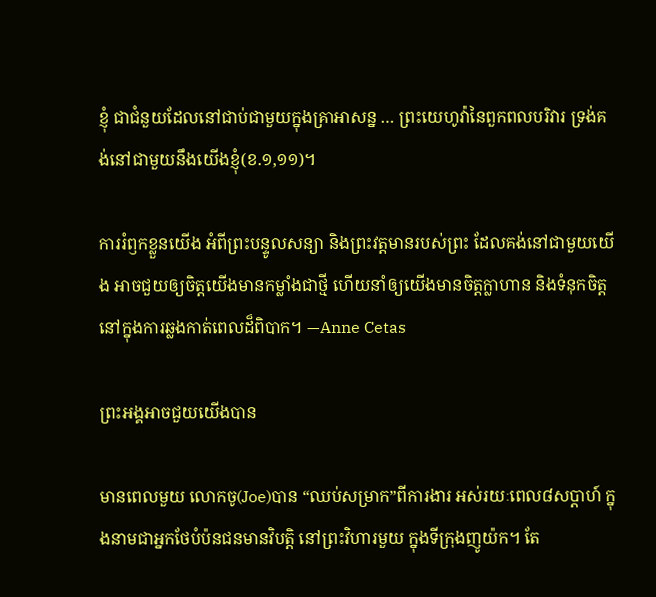ខ្ញុំ ជាជំនួយដែលនៅជាប់ជាមួយក្នុងគ្រាអាសន្ន … ព្រះយេហូវ៉ានៃពួកពលបរិវារ ទ្រង់គង់នៅជាមួយនឹងយើងខ្ញុំ(ខ.១,១១)។

ការរំឭកខ្លួនយើង អំពីព្រះបន្ទូលសន្យា និងព្រះវត្តមានរបស់ព្រះ ដែលគង់នៅជាមួយយើង អាចជួយឲ្យចិត្តយើងមានកម្លាំងជាថ្មី ហើយនាំឲ្យយើងមានចិត្តក្លាហាន និងទំនុកចិត្ត នៅក្នុងការឆ្លងកាត់ពេលដ៏ពិបាក។ —Anne Cetas

ព្រះអង្គអាចជួយយើងបាន

មានពេលមួយ លោកចូ(Joe)បាន “ឈប់សម្រាក”ពីការងារ អស់រយៈពេល៨សប្តាហ៍ ក្នុងនាមជាអ្នកថែបំប៉នជនមានវិបត្តិ នៅព្រះវិហារមួយ ក្នុងទីក្រុងញូយ៉ក។ តែ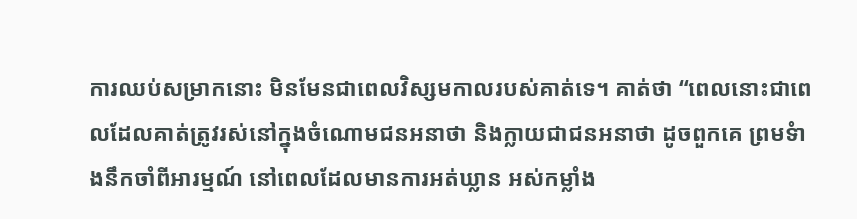ការឈប់សម្រាកនោះ មិនមែនជាពេលវិស្សមកាលរបស់គាត់ទេ។ គាត់ថា “ពេលនោះជាពេលដែលគាត់ត្រូវរស់នៅក្នុងចំណោមជនអនាថា និងក្លាយជាជនអនាថា ដូចពួកគេ ព្រមទំាងនឹកចាំពីអារម្មណ៍ នៅពេលដែលមានការអត់ឃ្លាន អស់កម្លាំង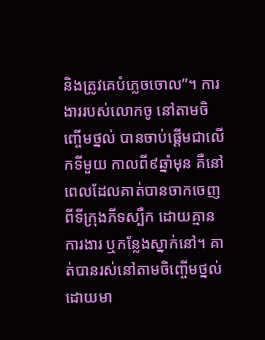និងត្រូវគេបំភ្លេចចោល”។ ការងាររបស់លោកចូ នៅតាមចិញ្ចើមថ្នល់ បានចាប់ផ្តើមជាលើកទីមួយ កាលពី៩ឆ្នាំមុន គឺនៅពេលដែលគាត់បានចាកចេញពីទីក្រុងភីទស្បឺក ដោយគ្មានការងារ ឬកន្លែងស្នាក់នៅ។ គាត់បានរស់នៅតាមចិញ្ចើមថ្នល់ ដោយមា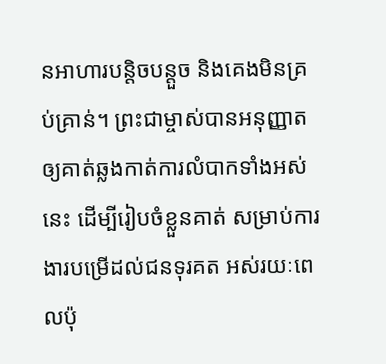នអាហារបន្តិចបន្តួច និងគេងមិនគ្រប់គ្រាន់។ ព្រះជាម្ចាស់បានអនុញ្ញាតឲ្យគាត់ឆ្លងកាត់ការលំបាកទាំងអស់នេះ ដើម្បីរៀបចំខ្លួនគាត់ សម្រាប់ការងារបម្រើដល់ជនទុរគត អស់រយៈពេលប៉ុ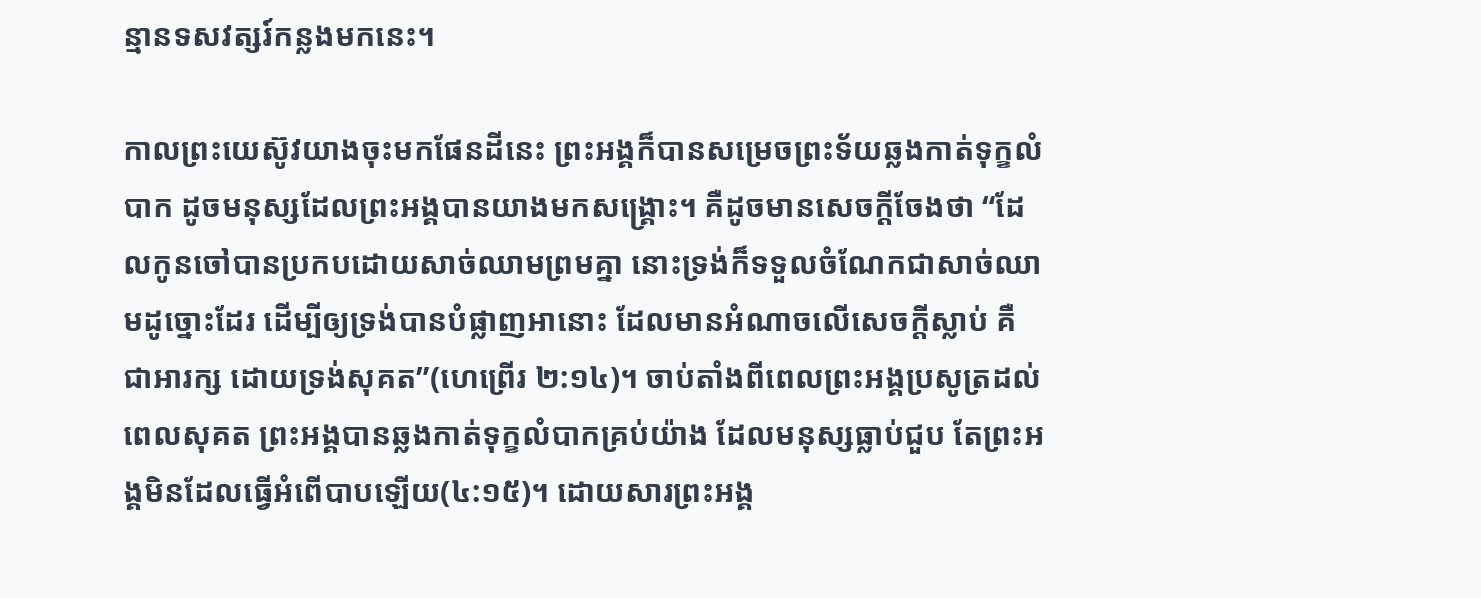ន្មានទសវត្សរ៍កន្លងមកនេះ។

កាលព្រះយេស៊ូវយាងចុះមកផែនដីនេះ ព្រះអង្គក៏បានសម្រេចព្រះទ័យឆ្លងកាត់ទុក្ខលំបាក ដូចមនុស្សដែលព្រះអង្គបានយាងមកសង្រ្គោះ។ គឺដូចមានសេចក្តីចែងថា “ដែលកូនចៅបានប្រកបដោយសាច់ឈាមព្រមគ្នា នោះទ្រង់ក៏ទទួលចំណែកជាសាច់ឈាមដូច្នោះដែរ ដើម្បីឲ្យទ្រង់បានបំផ្លាញអានោះ ដែលមានអំណាចលើសេចក្តីស្លាប់ គឺជាអារក្ស ដោយទ្រង់សុគត”(ហេព្រើរ ២:១៤)។ ចាប់តាំងពីពេលព្រះអង្គប្រសូត្រដល់ពេលសុគត ព្រះអង្គបានឆ្លងកាត់ទុក្ខលំបាកគ្រប់យ៉ាង ដែលមនុស្សធ្លាប់ជួប តែព្រះអង្គមិនដែលធ្វើអំពើបាបឡើយ(៤:១៥)។ ដោយសារព្រះអង្គ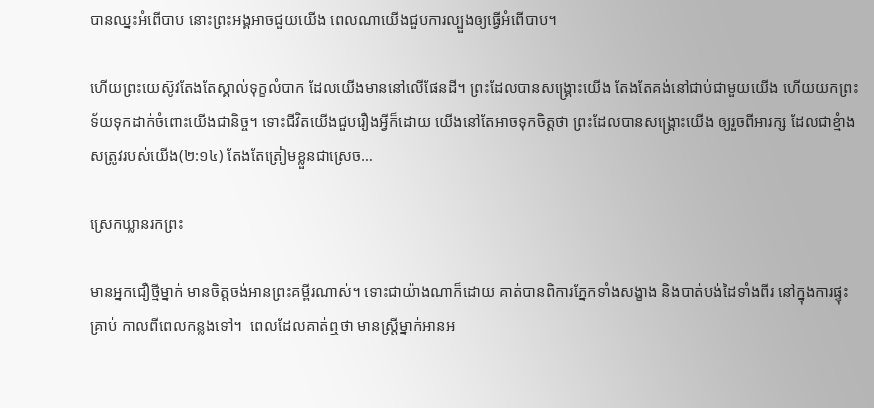បានឈ្នះអំពើបាប នោះព្រះអង្គអាចជួយយើង ពេលណាយើងជួបការល្បួងឲ្យធ្វើអំពើបាប។

ហើយព្រះយេស៊ូវតែងតែស្គាល់ទុក្ខលំបាក ដែលយើងមាននៅលើផែនដី។ ព្រះដែលបានសង្រ្គោះយើង តែងតែគង់នៅជាប់ជាមួយយើង ហើយយកព្រះទ័យទុកដាក់ចំពោះយើងជានិច្ច។ ទោះជីវិតយើងជួបរឿងអ្វីក៏ដោយ យើងនៅតែអាចទុកចិត្តថា ព្រះដែលបានសង្រ្គោះយើង ឲ្យរួចពីអារក្ស ដែលជាខ្មំាងសត្រូវរបស់យើង(២:១៤) តែងតែត្រៀមខ្លួនជាស្រេច…

ស្រេកឃ្លានរកព្រះ

មានអ្នកជឿថ្មីម្នាក់ មានចិត្តចង់អានព្រះគម្ពីរណាស់។ ទោះជាយ៉ាងណាក៏ដោយ គាត់បានពិការភ្នែកទាំងសង្ខាង និងបាត់បង់ដៃទាំងពីរ នៅក្នុងការផ្ទុះគ្រាប់ កាលពីពេលកន្លងទៅ។  ពេលដែលគាត់ឮថា មានស្រ្តីម្នាក់អានអ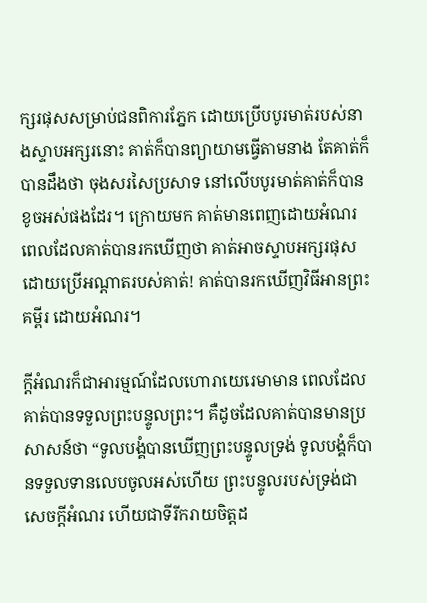ក្សរផុសសម្រាប់ជនពិការភ្នែក ដោយប្រើបបូរមាត់របស់នាងស្ទាបអក្សរនោះ គាត់ក៏បានព្យាយាមធ្វើតាមនាង តែគាត់ក៏បានដឹងថា ចុងសរសៃប្រសាទ នៅលើបបូរមាត់គាត់ក៏បានខូចអស់ផងដែរ។ ក្រោយមក គាត់មានពេញដោយអំណរ ពេលដែលគាត់បានរកឃើញថា គាត់អាចស្ទាបអក្សរផុស ដោយប្រើអណ្តាតរបស់គាត់! គាត់បានរកឃើញវិធីអានព្រះគម្ពីរ ដោយអំណរ។

ក្តីអំណរក៏ជាអារម្មណ៍ដែលហោរាយេរេមាមាន ពេលដែលគាត់បានទទួលព្រះបន្ទូលព្រះ។ គឺដូចដែលគាត់បានមានប្រសាសន៍ថា “ទូលបង្គំបានឃើញព្រះបន្ទូលទ្រង់ ទូលបង្គំក៏បានទទួលទានលេបចូលអស់ហើយ ព្រះបន្ទូលរបស់ទ្រង់ជាសេចក្តីអំណរ ហើយជាទីរីករាយចិត្តដ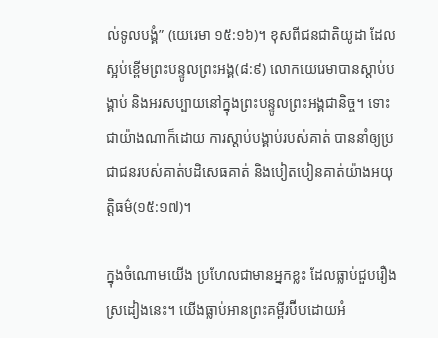ល់ទូលបង្គំ” (យេរេមា ១៥:១៦)។ ខុសពីជនជាតិយូដា ដែលស្អប់ខ្ពើមព្រះបន្ទូលព្រះអង្គ(៨:៩) លោកយេរេមាបានស្តាប់បង្គាប់ និងអរសប្បាយនៅក្នុងព្រះបន្ទូលព្រះអង្គជានិច្ច។ ទោះជាយ៉ាងណាក៏ដោយ ការស្តាប់បង្គាប់របស់គាត់ បាននាំឲ្យប្រជាជនរបស់គាត់បដិសេធគាត់ និងបៀតបៀនគាត់យ៉ាងអយុត្តិធម៌(១៥:១៧)។

ក្នុងចំណោមយើង ប្រហែលជាមានអ្នកខ្លះ ដែលធ្លាប់ជួបរឿងស្រដៀងនេះ។ យើងធ្លាប់អានព្រះគម្ពីរប៊ីបដោយអំ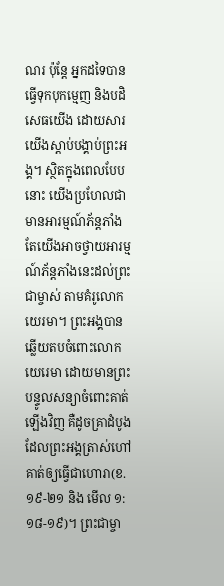ណរ ប៉ុន្តែ អ្នកដទៃបានធ្វើទុកបុកម្មេញ និងបដិសេធយើង ដោយសារយើងស្តាប់បង្គាប់ព្រះអង្គ។ ស្ថិតក្នុងពេលបែបនោះ យើងប្រហែលជាមានអារម្មណ៍ភ័ន្តភាំង តែយើងអាចថ្វាយអារម្មណ៍ភ័ន្តភាំងនេះដល់ព្រះជាម្ចាស់ តាមគំរូលោកយេរមា។ ព្រះអង្គបានឆ្លើយតបចំពោះលោកយេរេមា ដោយមានព្រះបន្ទូលសន្យាចំពោះគាត់ឡើងវិញ គឺដូចគ្រាដំបូងដែលព្រះអង្គត្រាស់ហៅគាត់ឲ្យធ្វើជាហោរា(ខ.១៩-២១ និង មើល ១:១៨-១៩)។ ព្រះជាម្ចា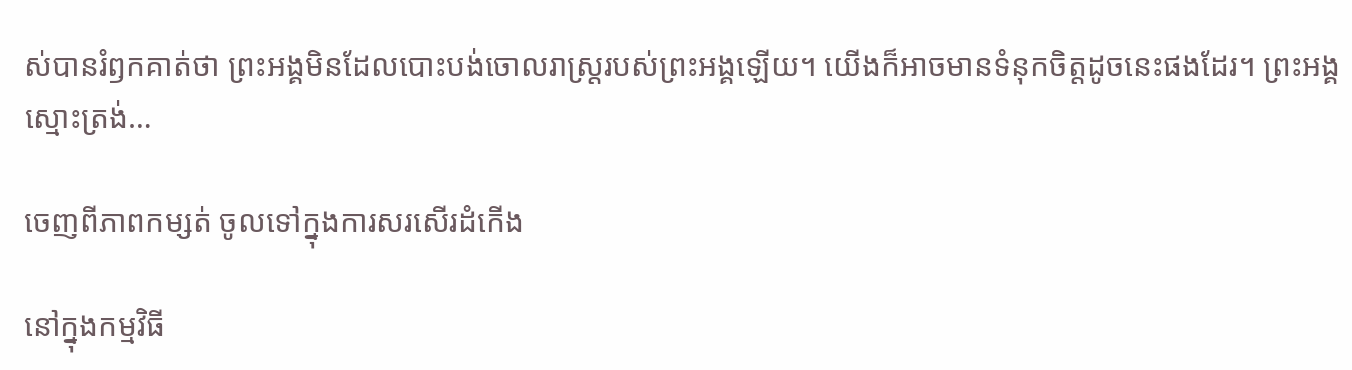ស់បានរំឭកគាត់ថា ព្រះអង្គមិនដែលបោះបង់ចោលរាស្រ្តរបស់ព្រះអង្គឡើយ។ យើងក៏អាចមានទំនុកចិត្តដូចនេះផងដែរ។ ព្រះអង្គស្មោះត្រង់…

ចេញពីភាពកម្សត់ ចូលទៅក្នុងការសរសើរដំកើង

នៅក្នុងកម្មវិធី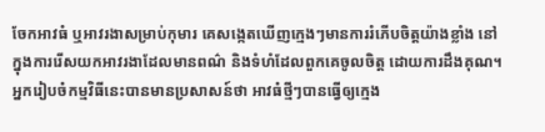ចែកអាវធំ ឬអាវរងាសម្រាប់កុមារ គេសង្កេតឃើញក្មេងៗមានការរំភើបចិត្តយ៉ាងខ្លាំង នៅក្នុងការរើសយកអាវរងាដែលមានពណ៌ និងទំហំដែលពួកគេចូលចិត្ត ដោយការដឹងគុណ។ អ្នករៀបចំកម្មវិធីនេះបានមានប្រសាសន៍ថា អាវធំថ្មីៗបានធ្វើឲ្យក្មេង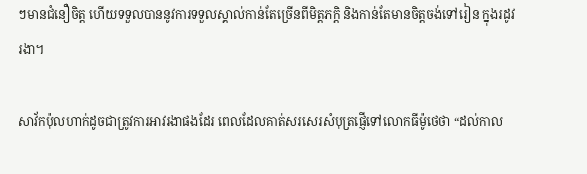ៗមានជំនឿចិត្ត ហើយទទួលបាននូវការទទួលស្គាល់កាន់តែច្រើនពីមិត្តភក្តិ និងកាន់តែមានចិត្តចង់ទៅរៀន ក្នុងរដូវរងា។

សាវ័កប៉ុលហាក់ដូចជាត្រូវការអាវរងាផងដែរ ពេលដែលគាត់សរសេរសំបុត្រផ្ញើទៅលោកធីម៉ូថេថា “ដល់កាល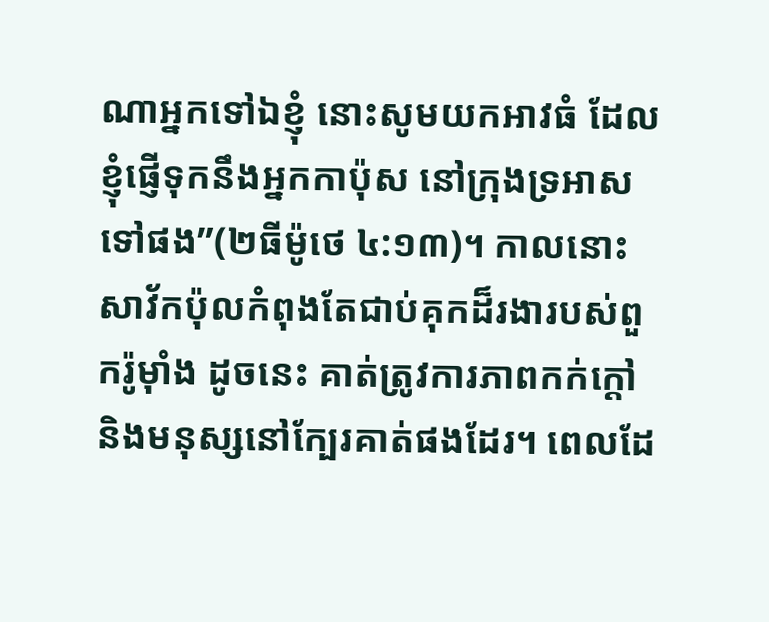ណាអ្នកទៅឯខ្ញុំ នោះសូមយកអាវធំ ដែលខ្ញុំផ្ញើទុកនឹងអ្នកកាប៉ុស នៅក្រុងទ្រអាសទៅផង”(២ធីម៉ូថេ ៤:១៣)។ កាលនោះ សាវ័កប៉ុលកំពុងតែជាប់គុកដ៏រងារបស់ពួករ៉ូម៉ាំង ដូចនេះ គាត់ត្រូវការភាពកក់ក្តៅ និងមនុស្សនៅក្បែរគាត់ផងដែរ។ ពេលដែ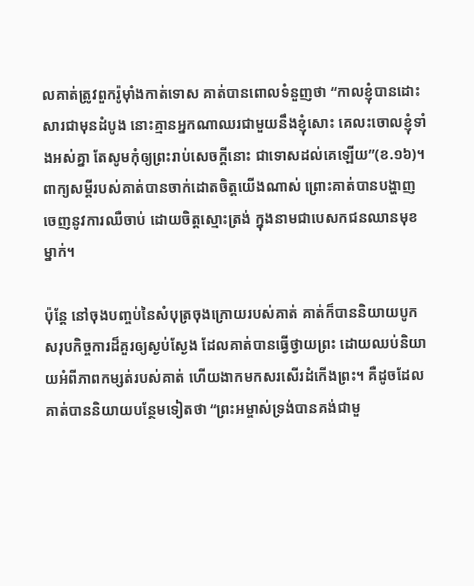លគាត់ត្រូវពួករ៉ូម៉ាំងកាត់ទោស គាត់បានពោលទំនួញថា “កាលខ្ញុំបានដោះសារជាមុនដំបូង នោះគ្មានអ្នកណាឈរជាមួយនឹងខ្ញុំសោះ គេលះចោលខ្ញុំទាំងអស់គ្នា តែសូមកុំឲ្យព្រះរាប់សេចក្តីនោះ ជាទោសដល់គេឡើយ”(ខ.១៦)។ ពាក្យសម្តីរបស់គាត់បានចាក់ដោតចិត្តយើងណាស់ ព្រោះគាត់បានបង្ហាញចេញនូវការឈឺចាប់ ដោយចិត្តស្មោះត្រង់ ក្នុងនាមជាបេសកជនឈានមុខម្នាក់។

ប៉ុន្តែ នៅចុងបញ្ចប់នៃសំបុត្រចុងក្រោយរបស់គាត់ គាត់ក៏បាននិយាយបូកសរុបកិច្ចការដ៏គួរឲ្យស្ងប់ស្ងែង ដែលគាត់បានធ្វើថ្វាយព្រះ ដោយឈប់និយាយអំពីភាពកម្សត់របស់គាត់ ហើយងាកមកសរសើរដំកើងព្រះ។ គឺដូចដែលគាត់បាននិយាយបន្ថែមទៀតថា “ព្រះអម្ចាស់ទ្រង់បានគង់ជាមួ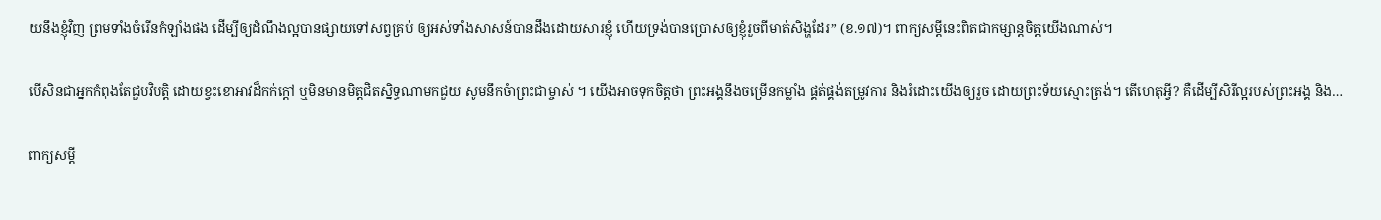យនឹងខ្ញុំវិញ ព្រមទាំងចំរើនកំឡាំងផង ដើម្បីឲ្យដំណឹងល្អបានផ្សាយទៅសព្វគ្រប់ ឲ្យអស់ទាំងសាសន៍បានដឹងដោយសារខ្ញុំ ហើយទ្រង់បានប្រោសឲ្យខ្ញុំរួចពីមាត់សិង្ហដែរ” (ខ.១៧)។ ពាក្យសម្តីនេះពិតជាកម្សាន្តចិត្តយើងណាស់។

បើសិនជាអ្នកកំពុងតែជួបវិបត្តិ ដោយខ្វះខោអាវដ៏កក់ក្តៅ ឬមិនមានមិត្តជិតស្និទ្ធណាមកជួយ សូមនឹកចំាព្រះជាម្ចាស់ ។ យើងអាចទុកចិត្តថា ព្រះអង្គនឹងចម្រើនកម្លាំង ផ្គត់ផ្គង់តម្រូវការ និងរំដោះយើងឲ្យរួច ដោយព្រះទ័យស្មោះត្រង់។ តើហេតុអ្វី? គឺដើម្បីសិរីល្អរបស់ព្រះអង្គ និង…

ពាក្យសម្តី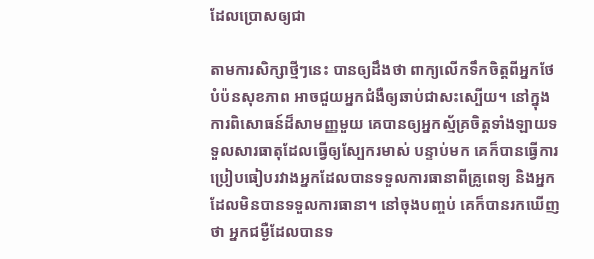ដែលប្រោសឲ្យជា

តាមការសិក្សាថ្មីៗនេះ បានឲ្យដឹងថា ពាក្យលើកទឹកចិត្តពីអ្នកថែបំប៉នសុខភាព អាចជួយអ្នកជំងឺឲ្យឆាប់ជាសះស្បើយ។ នៅក្នុងការពិសោធន៍ដ៏សាមញ្ញមួយ គេបានឲ្យអ្នកស្ម័គ្រចិត្តទាំងឡាយទទួលសារធាតុដែលធ្វើឲ្យស្បែករមាស់ បន្ទាប់មក គេក៏បានធ្វើការប្រៀបធៀបរវាងអ្នកដែលបានទទួលការធានាពីគ្រូពេទ្យ និងអ្នកដែលមិនបានទទួលការធានា។ នៅចុងបញ្ចប់ គេក៏បានរកឃើញថា អ្នកជម្ងឺដែលបានទ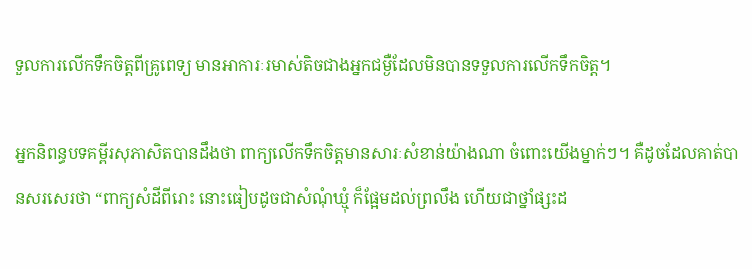ទួលការលើកទឹកចិត្តពីគ្រូពេទ្យ មានអាការៈរមាស់តិចជាងអ្នកជម្ងឺដែលមិនបានទទួលការលើកទឹកចិត្ត។

អ្នកនិពន្ធបទគម្ពីរសុភាសិតបានដឹងថា ពាក្យលើកទឹកចិត្តមានសារៈសំខាន់យ៉ាងណា ចំពោះយើងម្នាក់ៗ។ គឺដូចដែលគាត់បានសរសេរថា “ពាក្យសំដីពីរោះ នោះធៀបដូចជាសំណុំឃ្មុំ ក៏ផ្អែមដល់ព្រលឹង ហើយជាថ្នាំផ្សះដ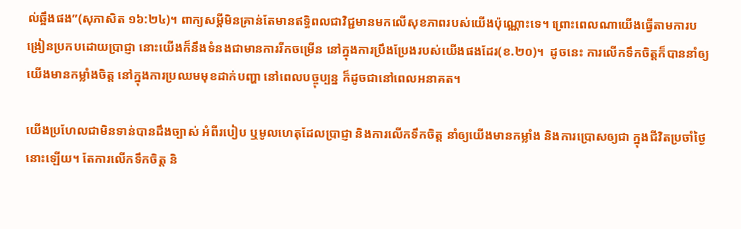ល់ឆ្អឹងផង”(សុភាសិត ១៦:២៤)។ ពាក្យសម្តីមិនគ្រាន់តែមានឥទ្ធិពលជាវិជ្ជមានមកលើសុខភាពរបស់យើងប៉ុណ្ណោះទេ។ ព្រោះពេលណាយើងធ្វើតាមការបង្រៀនប្រកបដោយប្រាជ្ញា នោះយើងក៏នឹងទំនងជាមានការរីកចម្រើន នៅក្នុងការប្រឹងប្រែងរបស់យើងផងដែរ(ខ.២០)។  ដូចនេះ ការលើកទឹកចិត្តក៏បាននាំឲ្យយើងមានកម្លាំងចិត្ត នៅក្នុងការប្រឈមមុខដាក់បញ្ហា នៅពេលបច្ចុប្បន្ន ក៏ដូចជានៅពេលអនាគត។

យើងប្រហែលជាមិនទាន់បានដឹងច្បាស់ អំពីរបៀប ឬមូលហេតុដែលប្រាជ្ញា និងការលើកទឹកចិត្ត នាំឲ្យយើងមានកម្លាំង និងការប្រោសឲ្យជា ក្នុងជីវិតប្រចាំថ្ងៃនោះឡើយ។ តែការលើកទឹកចិត្ត និ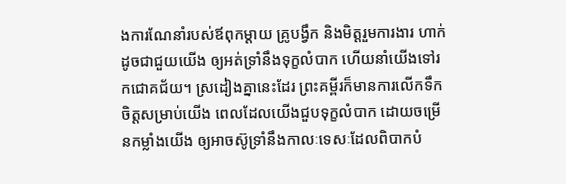ងការណែនាំរបស់ឪពុកម្តាយ គ្រូបង្វឹក និងមិត្តរួមការងារ ហាក់ដូចជាជួយយើង ឲ្យអត់ទ្រាំនឹងទុក្ខលំបាក ហើយនាំយើងទៅរកជោគជ័យ។ ស្រដៀងគ្នានេះដែរ ព្រះគម្ពីរក៏មានការលើកទឹកចិត្តសម្រាប់យើង ពេលដែលយើងជួបទុក្ខលំបាក ដោយចម្រើនកម្លាំងយើង ឲ្យអាចស៊ូទ្រាំនឹងកាលៈទេសៈដែលពិបាកបំ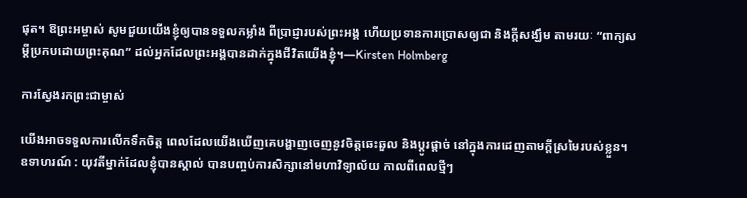ផុត។ ឱព្រះអម្ចាស់ សូមជួយយើងខ្ញុំឲ្យបានទទួលកម្លាំង ពីប្រាជ្ញារបស់ព្រះអង្គ ហើយប្រទានការប្រោសឲ្យជា និងក្តីសង្ឃឹម តាមរយៈ “ពាក្យសម្តីប្រកបដោយព្រះគុណ” ដល់អ្នកដែលព្រះអង្គបានដាក់ក្នុងជីវិតយើងខ្ញុំ។—Kirsten Holmberg

ការស្វែងរកព្រះជាម្ចាស់

យើងអាចទទួលការលើកទឹកចិត្ត ពេលដែលយើងឃើញគេបង្ហាញចេញនូវចិត្តឆេះឆួល និងប្តូរផ្តាច់ នៅក្នុងការដេញតាមក្តីស្រមៃរបស់ខ្លួន។ ឧទាហរណ៍ : យុវតីម្នាក់ដែលខ្ញុំបានស្គាល់ បានបញ្ចប់ការសិក្សានៅមហាវិទ្យាល័យ កាលពីពេលថ្មីៗ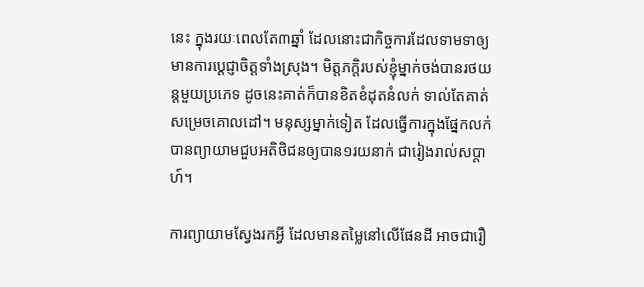នេះ ក្នុងរយៈពេលតែ៣ឆ្នាំ ដែលនោះជាកិច្ចការដែលទាមទាឲ្យមានការប្តេជ្ញាចិត្តទាំងស្រុង។ មិត្តភក្តិរបស់ខ្ញុំម្នាក់ចង់បានរថយន្តមួយប្រភេទ ដូចនេះគាត់ក៏បានខិតខំដុតនំលក់ ទាល់តែគាត់សម្រេចគោលដៅ។ មនុស្សម្នាក់ទៀត ដែលធ្វើការក្នុងផ្នែកលក់ បានព្យាយាមជួបអតិថិជនឲ្យបាន១រយនាក់ ជារៀងរាល់សប្តាហ៍។

ការព្យាយាមស្វែងរកអ្វី ដែលមានតម្លៃនៅលើផែនដី អាចជារឿ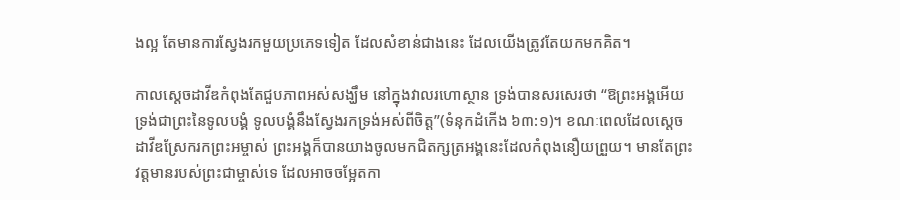ងល្អ តែមានការស្វែងរកមួយប្រភេទទៀត ដែលសំខាន់ជាងនេះ ដែលយើងត្រូវតែយកមកគិត។

កាលស្តេចដាវីឌកំពុងតែជួបភាពអស់សង្ឃឹម នៅក្នុងវាលរហោស្ថាន ទ្រង់បានសរសេរថា “ឱព្រះអង្គអើយ ទ្រង់ជាព្រះនៃទូលបង្គំ ទូលបង្គំនឹងស្វែងរកទ្រង់អស់ពីចិត្ត”(ទំនុកដំកើង ៦៣:១)។ ខណៈពេលដែលស្តេចដាវីឌស្រែករកព្រះអម្ចាស់ ព្រះអង្គក៏បានយាងចូលមកជិតក្សត្រអង្គនេះដែលកំពុងនឿយព្រួយ។ មានតែព្រះវត្តមានរបស់ព្រះជាម្ចាស់ទេ ដែលអាចចម្អែតកា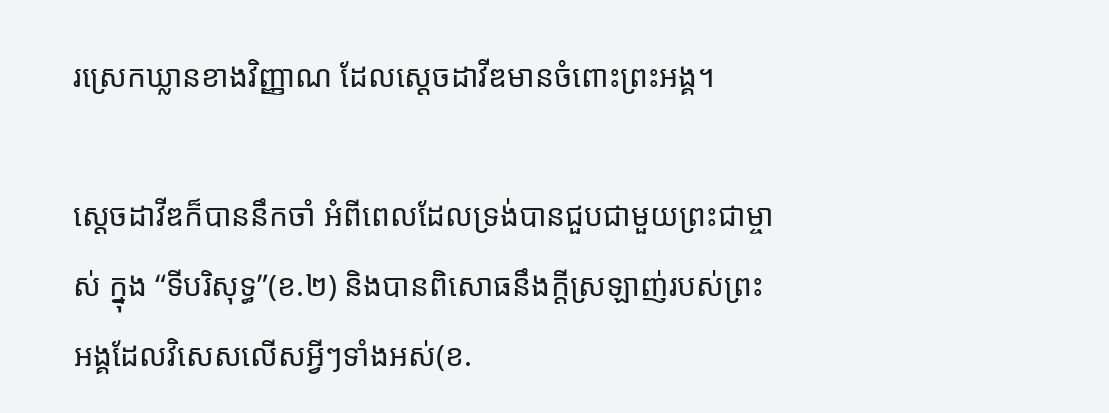រស្រេកឃ្លានខាងវិញ្ញាណ ដែលស្តេចដាវីឌមានចំពោះព្រះអង្គ។

ស្តេចដាវីឌក៏បាននឹកចាំ អំពីពេលដែលទ្រង់បានជួបជាមួយព្រះជាម្ចាស់ ក្នុង “ទីបរិសុទ្ធ”(ខ.២) និងបានពិសោធនឹងក្តីស្រឡាញ់របស់ព្រះអង្គដែលវិសេសលើសអ្វីៗទាំងអស់(ខ.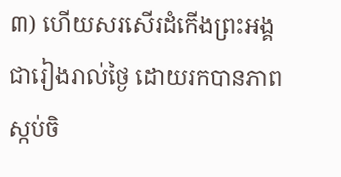៣) ហើយសរសើរដំកើងព្រះអង្គ ជារៀងរាល់ថ្ងៃ ដោយរកបានភាពស្កប់ចិ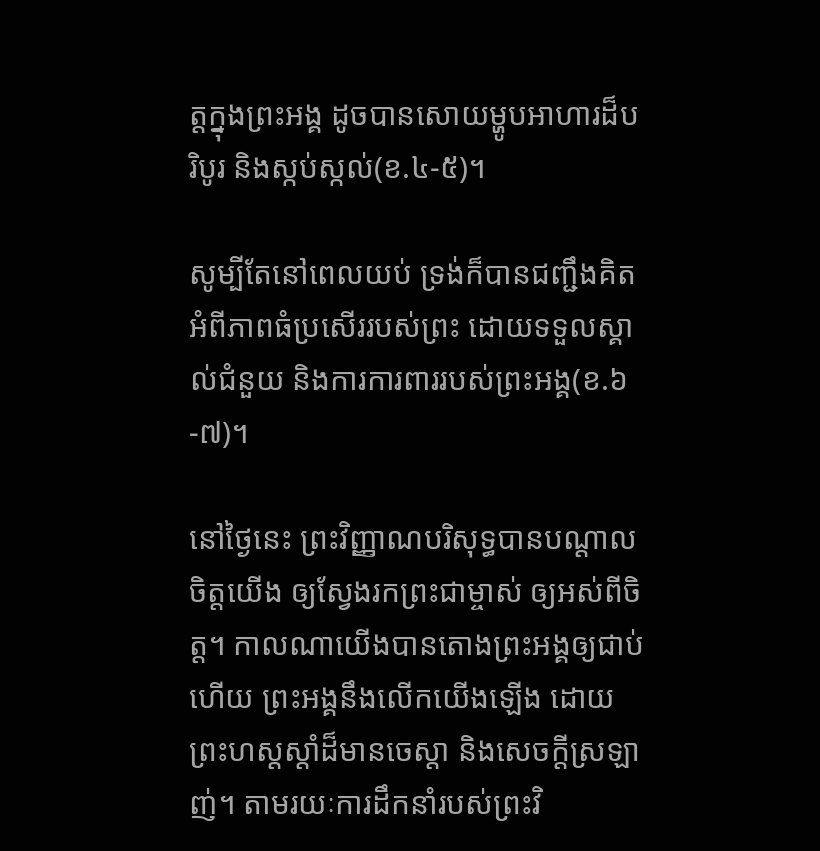ត្តក្នុងព្រះអង្គ ដូចបានសោយម្ហូបអាហារដ៏បរិបូរ និងស្កប់ស្កល់(ខ.៤-៥)។

សូម្បីតែនៅពេលយប់ ទ្រង់ក៏បានជញ្ជឹងគិតអំពីភាពធំប្រសើររបស់ព្រះ ដោយទទួលស្គាល់ជំនួយ និងការការពាររបស់ព្រះអង្គ(ខ.៦-៧)។

នៅថ្ងៃនេះ ព្រះវិញ្ញាណបរិសុទ្ធបានបណ្តាលចិត្តយើង ឲ្យស្វែងរកព្រះជាម្ចាស់ ឲ្យអស់ពីចិត្ត។ កាលណាយើងបានតោងព្រះអង្គឲ្យជាប់ហើយ ព្រះអង្គនឹងលើកយើងឡើង ដោយព្រះហស្តស្តាំដ៏មានចេស្តា និងសេចក្តីស្រឡាញ់។ តាមរយៈការដឹកនាំរបស់ព្រះវិ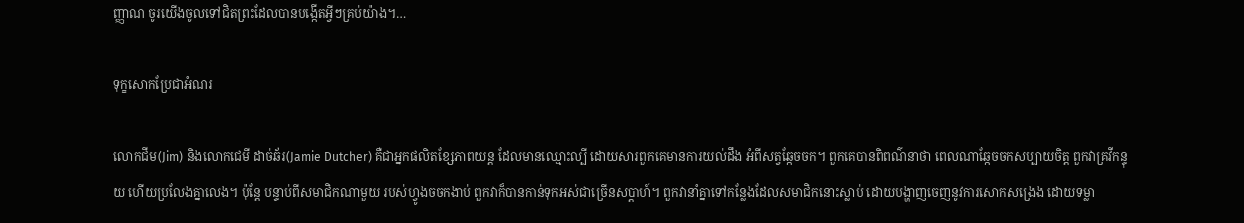ញ្ញាណ ចូរយើងចូលទៅជិតព្រះដែលបានបង្កើតអ្វីៗគ្រប់យ៉ាង។…

ទុក្ខសោកប្រែជាអំណរ

លោកជីម(Jim) និងលោកជេមី ដាច់ឆ័រ(Jamie Dutcher) គឺជាអ្នកផលិតខ្សែភាពយន្ត ដែលមានឈ្មោះល្បី ដោយសារពួកគេមានការយល់ដឹង អំពីសត្វឆ្កែចចក។ ពួកគេបានពិពណ៌នាថា ពេលណាឆ្កែចចកសប្បាយចិត្ត ពួកវាគ្រវីកន្ទុយ ហើយប្រលែងគ្នាលេង។ ប៉ុន្តែ បន្ទាប់ពីសមាជិកណាមួយ របស់ហ្វូងចចកងាប់ ពួកវាក៏បានកាន់ទុកអស់ជាច្រើនសប្តាហ៍។ ពួកវានាំគ្នាទៅកន្លែងដែលសមាជិកនោះស្លាប់ ដោយបង្ហាញចេញនូវការសោកសង្រេង ដោយទម្លា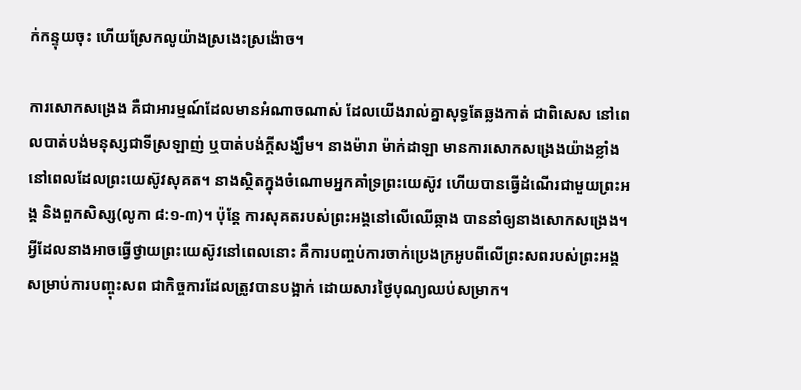ក់កន្ទុយចុះ ហើយស្រែកលូយ៉ាងស្រងេះស្រង៉ោច។

ការសោកសង្រេង គឺជាអារម្មណ៍ដែលមានអំណាចណាស់ ដែលយើងរាល់គ្នាសុទ្ធតែឆ្លងកាត់ ជាពិសេស នៅពេលបាត់បង់មនុស្សជាទីស្រឡាញ់ ឬបាត់បង់ក្តីសង្ឃឹម។ នាងម៉ារា ម៉ាក់ដាឡា មានការសោកសង្រេងយ៉ាងខ្លាំង នៅពេលដែលព្រះយេស៊ូវសុគត។ នាងស្ថិតក្នុងចំណោមអ្នកគាំទ្រព្រះយេស៊ូវ ហើយបានធ្វើដំណើរជាមួយព្រះអង្គ និងពួកសិស្ស(លូកា ៨:១-៣)។ ប៉ុន្តែ ការសុគតរបស់ព្រះអង្គនៅលើឈើឆ្កាង បាននាំឲ្យនាងសោកសង្រេង។ អ្វីដែលនាងអាចធ្វើថ្វាយព្រះយេស៊ូវនៅពេលនោះ គឺការបញ្ចប់ការចាក់ប្រេងក្រអូបពីលើព្រះសពរបស់ព្រះអង្គ សម្រាប់ការបញ្ចុះសព ជាកិច្ចការដែលត្រូវបានបង្អាក់ ដោយសារថ្ងៃបុណ្យឈប់សម្រាក។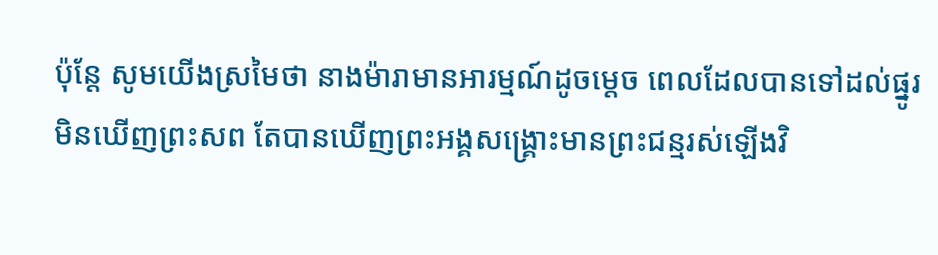ប៉ុន្តែ សូមយើងស្រមៃថា នាងម៉ារាមានអារម្មណ៍ដូចម្តេច ពេលដែលបានទៅដល់ផ្នូរ មិនឃើញព្រះសព តែបានឃើញព្រះអង្គសង្រ្គោះមានព្រះជន្មរស់ឡើងវិ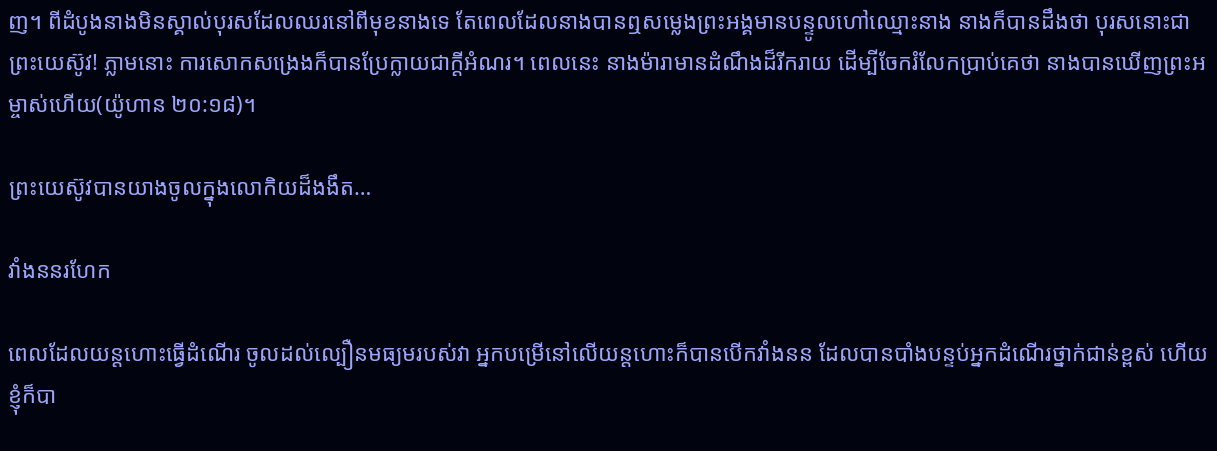ញ។ ពីដំបូងនាងមិនស្គាល់បុរសដែលឈរនៅពីមុខនាងទេ តែពេលដែលនាងបានឮសម្លេងព្រះអង្គមានបន្ទូលហៅឈ្មោះនាង នាងក៏បានដឹងថា បុរសនោះជាព្រះយេស៊ូវ! ភ្លាមនោះ ការសោកសង្រេងក៏បានប្រែក្លាយជាក្តីអំណរ។ ពេលនេះ នាងម៉ារាមានដំណឹងដ៏រីករាយ ដើម្បីចែករំលែកប្រាប់គេថា នាងបានឃើញព្រះអម្ចាស់ហើយ(យ៉ូហាន ២០:១៨)។

ព្រះយេស៊ូវបានយាងចូលក្នុងលោកិយដ៏ងងឹត…

វាំងននរហែក

ពេលដែលយន្តហោះធ្វើដំណើរ ចូលដល់ល្បឿនមធ្យមរបស់វា អ្នកបម្រើនៅលើយន្តហោះក៏បានបើកវាំងនន ដែលបានបាំងបន្ទប់អ្នកដំណើរថ្នាក់ជាន់ខ្ពស់ ហើយខ្ញុំក៏បា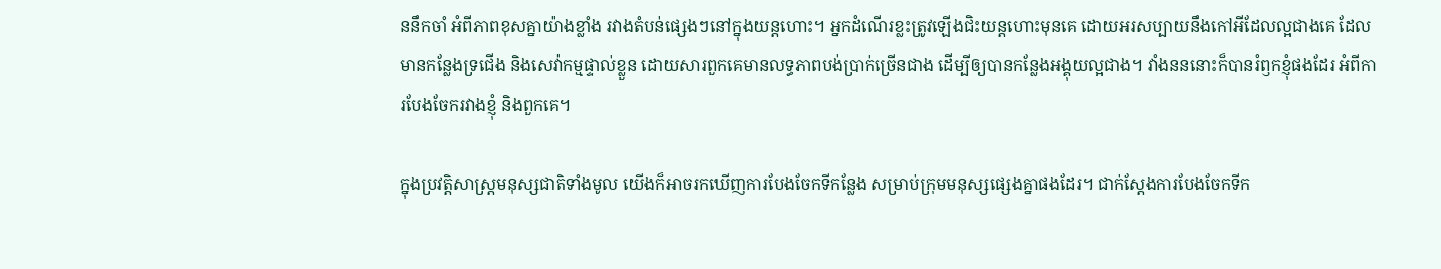ននឹកចាំ អំពីភាពខុសគ្នាយ៉ាងខ្លាំង រវាងតំបន់ផ្សេងៗនៅក្នុងយន្តហោះ។ អ្នកដំណើរខ្លះត្រូវឡើងជិះយន្តហោះមុនគេ ដោយអរសប្បាយនឹងកៅអីដែលល្អជាងគេ ដែលមានកន្លែងទ្រជើង និងសេវ៉ាកម្មផ្ទាល់ខ្លួន ដោយសារពួកគេមានលទ្ធភាពបង់ប្រាក់ច្រើនជាង ដើម្បីឲ្យបានកន្លែងអង្គុយល្អជាង។ វាំងនននោះក៏បានរំឭកខ្ញុំផងដែរ អំពីការបែងចែករវាងខ្ញុំ និងពួកគេ។

ក្នុងប្រវត្តិសាស្រ្តមនុស្សជាតិទាំងមូល យើងក៏អាចរកឃើញការបែងចែកទីកន្លែង សម្រាប់ក្រុមមនុស្សផ្សេងគ្នាផងដែរ។ ជាក់ស្តែងការបែងចែកទីក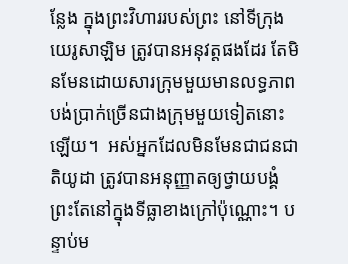ន្លែង ក្នុងព្រះវិហាររបស់ព្រះ នៅទីក្រុងយេរូសាឡិម ត្រូវបានអនុវត្តផងដែរ តែមិនមែនដោយសារក្រុមមួយមានលទ្ធភាពបង់ប្រាក់ច្រើនជាងក្រុមមួយទៀតនោះឡើយ។  អស់អ្នកដែលមិនមែនជាជនជាតិយូដា ត្រូវបានអនុញ្ញាតឲ្យថ្វាយបង្គំព្រះតែនៅក្នុងទីធ្លាខាងក្រៅប៉ុណ្ណោះ។ បន្ទាប់ម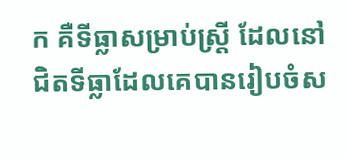ក គឺទីធ្លាសម្រាប់ស្រ្តី ដែលនៅជិតទីធ្លាដែលគេបានរៀបចំស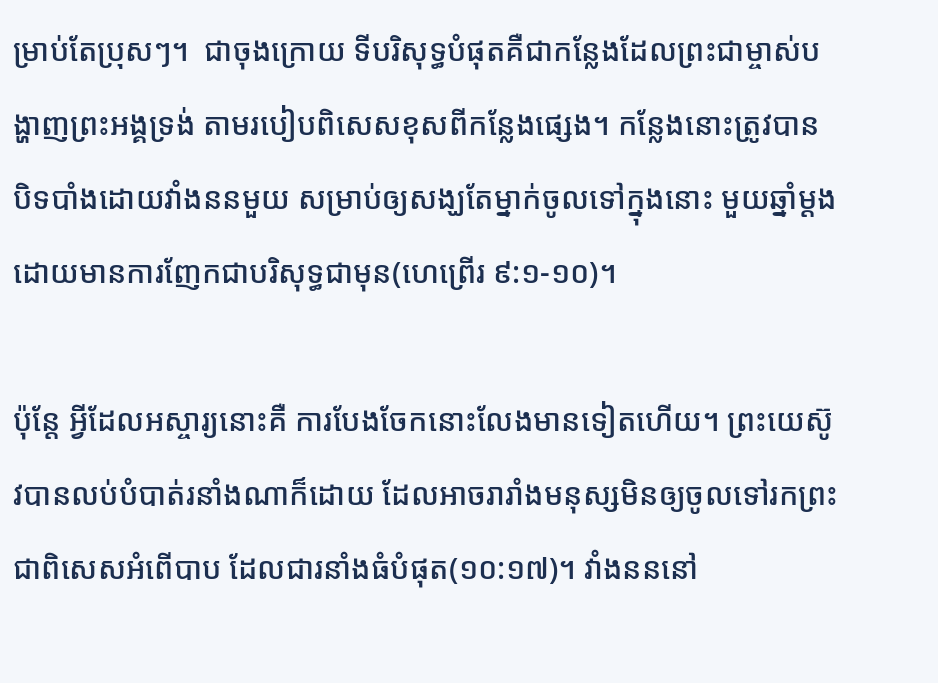ម្រាប់តែប្រុសៗ។  ជាចុងក្រោយ ទីបរិសុទ្ធបំផុតគឺជាកន្លែងដែលព្រះជាម្ចាស់បង្ហាញព្រះអង្គទ្រង់ តាមរបៀបពិសេសខុសពីកន្លែងផ្សេង។ កន្លែងនោះត្រូវបានបិទបាំងដោយវាំងននមួយ សម្រាប់ឲ្យសង្ឃតែម្នាក់ចូលទៅក្នុងនោះ មួយឆ្នាំម្តង ដោយមានការញែកជាបរិសុទ្ធជាមុន(ហេព្រើរ ៩:១-១០)។

ប៉ុន្តែ អ្វីដែលអស្ចារ្យនោះគឺ ការបែងចែកនោះលែងមានទៀតហើយ។ ព្រះយេស៊ូវបានលប់បំបាត់រនាំងណាក៏ដោយ ដែលអាចរារាំងមនុស្សមិនឲ្យចូលទៅរកព្រះ ជាពិសេសអំពើបាប ដែលជារនាំងធំបំផុត(១០:១៧)។ វាំងនននៅ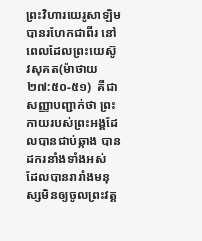ព្រះវិហារយេរូសាឡិមបានរហែកជាពីរ នៅពេលដែលព្រះយេស៊ូវសុគត(ម៉ាថាយ ២៧:៥០-៥១)  គឺជាសញ្ញាបញ្ជាក់ថា ព្រះកាយរបស់ព្រះអង្គដែលបានជាប់ឆ្កាង បានដករនាំងទាំងអស់ ដែលបានរារាំងមនុស្សមិនឲ្យចូលព្រះវត្ត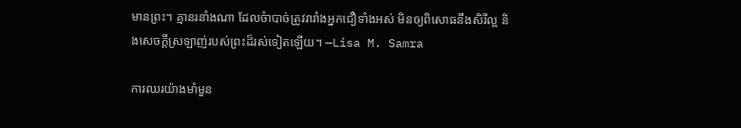មានព្រះ។ គ្មានរនាំងណា ដែលចំាបាច់ត្រូវរារាំងអ្នកជឿទាំងអស់ មិនឲ្យពិសោធនឹងសិរីល្អ និងសេចក្តីស្រឡាញ់របស់ព្រះដ៏រស់ទៀតឡើយ។ —Lisa M. Samra

ការឈរយ៉ាងមាំមួន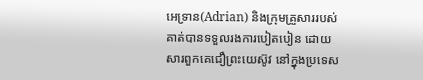អេទ្រាន(Adrian) និងក្រុមគ្រួសាររបស់គាត់បានទទួលរងការបៀតបៀន ដោយសារពួកគេជឿព្រះយេស៊ូវ នៅក្នុងប្រទេស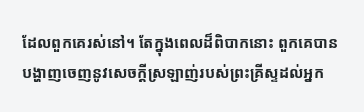ដែលពួកគេរស់នៅ។ តែក្នុងពេលដ៏ពិបាកនោះ ពួកគេបានបង្ហាញចេញនូវសេចក្តីស្រឡាញ់របស់ព្រះគ្រីស្ទដល់អ្នក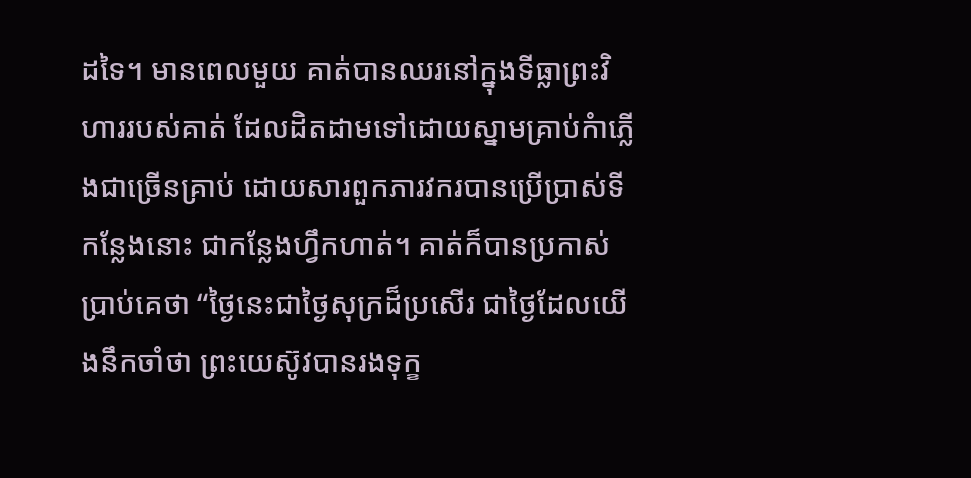ដទៃ។ មានពេលមួយ គាត់បានឈរនៅក្នុងទីធ្លាព្រះវិហាររបស់គាត់ ដែលដិតដាមទៅដោយស្នាមគ្រាប់កំាភ្លើងជាច្រើនគ្រាប់ ដោយសារពួកភារវករបានប្រើប្រាស់ទីកន្លែងនោះ ជាកន្លែងហ្វឹកហាត់។ គាត់ក៏បានប្រកាស់ប្រាប់គេថា “ថ្ងៃនេះជាថ្ងៃសុក្រដ៏ប្រសើរ ជាថ្ងៃដែលយើងនឹកចាំថា ព្រះយេស៊ូវបានរងទុក្ខ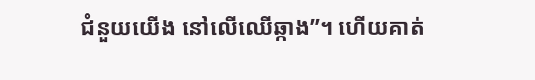ជំនួយយើង នៅលើឈើឆ្កាង”។ ហើយគាត់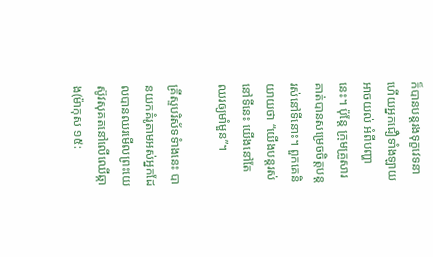ក៏បានបន្តរងទុក្ខវេទនា ហើយអ្នកជឿទាំងឡាយអាចយល់ អំពីបញ្ហានេះ។ ប៉ុន្តែ ក្រុមគ្រួសារគាត់បានសម្រេចចិត្តបន្តរស់នៅទីនោះ។ ពួកគេនិយាយថា “យើងបន្តរស់នៅទីនេះ យើងនៅតែឈរឲ្យមាំមួន”។

គ្រីស្ទបរិស័ទទំាងនេះ បានយកគំរូតាមអស់អ្នកដែលបានឈរមើលព្រះយេស៊ូវសុគតនៅលើឈើឆ្កាង(ម៉ាកុស ១៥: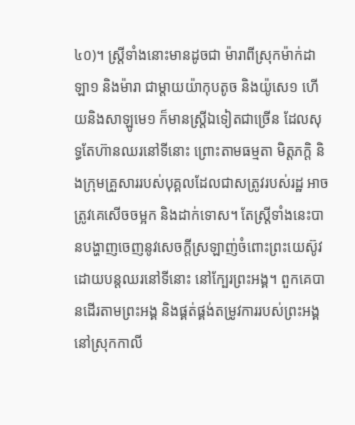៤០)។ ស្រ្តីទាំងនោះមានដូចជា ម៉ារាពីស្រុកម៉ាក់ដាឡា១ និងម៉ារា ជាម្តាយយ៉ាកុបតូច និងយ៉ូសេ១ ហើយនិងសាឡូមេ១ ក៏មានស្ត្រីឯទៀតជាច្រើន ដែលសុទ្ធតែហ៊ានឈរនៅទីនោះ ព្រោះតាមធម្មតា មិត្តភក្តិ និងក្រុមគ្រួសាររបស់បុគ្គលដែលជាសត្រូវរបស់រដ្ឋ អាចត្រូវគេសើចចម្អក និងដាក់ទោស។ តែស្រ្តីទាំងនេះបានបង្ហាញចេញនូវសេចក្តីស្រឡាញ់ចំពោះព្រះយេស៊ូវ ដោយបន្តឈរនៅទីនោះ នៅក្បែរព្រះអង្គ។ ពួកគេបានដើរតាមព្រះអង្គ និងផ្គត់ផ្គង់តម្រូវការរបស់ព្រះអង្គ នៅស្រុកកាលី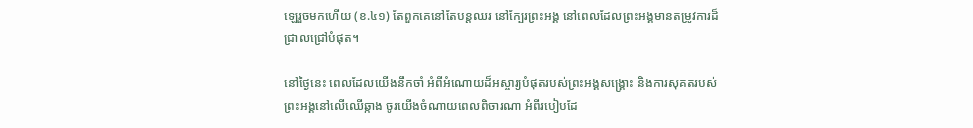ឡេរួចមកហើយ (ខ.៤១) តែពួកគេនៅតែបន្តឈរ នៅក្បែរព្រះអង្គ នៅពេលដែលព្រះអង្គមានតម្រូវការដ៏ជ្រាលជ្រៅបំផុត។

នៅថ្ងៃនេះ ពេលដែលយើងនឹកចាំ អំពីអំណោយដ៏អស្ចារ្យបំផុតរបស់ព្រះអង្គសង្រ្គោះ និងការសុគតរបស់ព្រះអង្គនៅលើឈើឆ្កាង ចូរយើងចំណាយពេលពិចារណា អំពីរបៀបដែ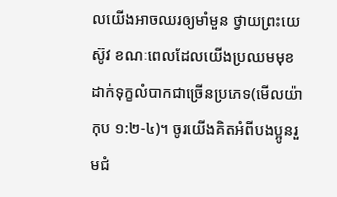លយើងអាចឈរឲ្យមាំមួន ថ្វាយព្រះយេស៊ូវ ខណៈពេលដែលយើងប្រឈមមុខដាក់ទុក្ខលំបាកជាច្រើនប្រភេទ(មើលយ៉ាកុប ១:២-៤)។ ចូរយើងគិតអំពីបងប្អូនរួមជំ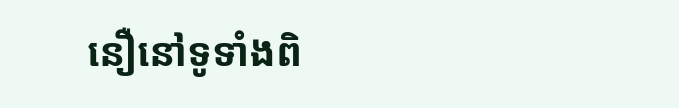នឿនៅទូទាំងពិ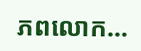ភពលោក…